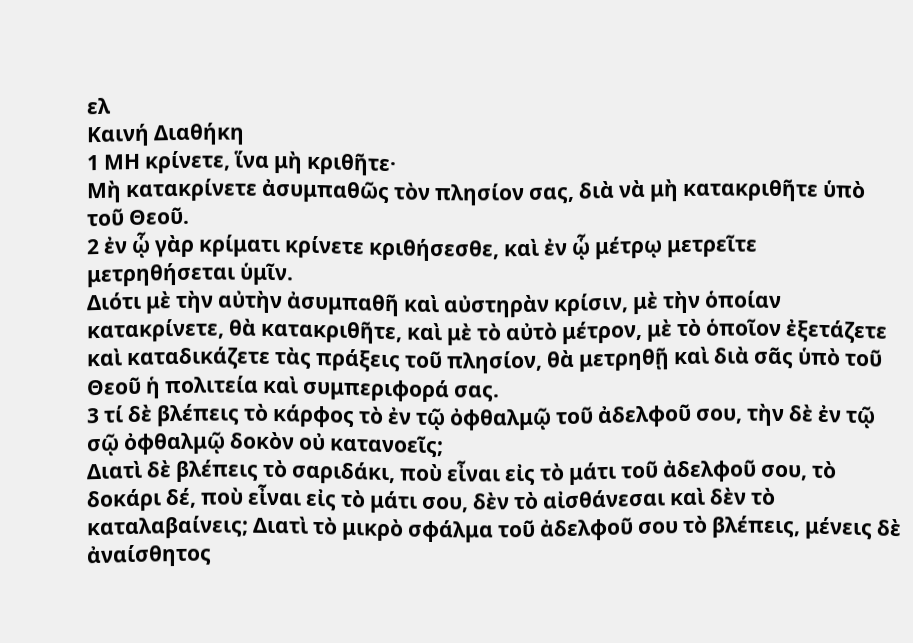ελ
Καινή Διαθήκη
1 ΜΗ κρίνετε, ἵνα μὴ κριθῆτε·
Μὴ κατακρίνετε ἀσυμπαθῶς τὸν πλησίον σας, διὰ νὰ μὴ κατακριθῆτε ὑπὸ τοῦ Θεοῦ.
2 ἐν ᾧ γὰρ κρίματι κρίνετε κριθήσεσθε, καὶ ἐν ᾧ μέτρῳ μετρεῖτε μετρηθήσεται ὑμῖν.
Διότι μὲ τὴν αὐτὴν ἀσυμπαθῆ καὶ αὐστηρὰν κρίσιν, μὲ τὴν ὁποίαν κατακρίνετε, θὰ κατακριθῆτε, καὶ μὲ τὸ αὐτὸ μέτρον, μὲ τὸ ὁποῖον ἐξετάζετε καὶ καταδικάζετε τὰς πράξεις τοῦ πλησίον, θὰ μετρηθῇ καὶ διὰ σᾶς ὑπὸ τοῦ Θεοῦ ἡ πολιτεία καὶ συμπεριφορά σας.
3 τί δὲ βλέπεις τὸ κάρφος τὸ ἐν τῷ ὀφθαλμῷ τοῦ ἀδελφοῦ σου, τὴν δὲ ἐν τῷ σῷ ὀφθαλμῷ δοκὸν οὐ κατανοεῖς;
Διατὶ δὲ βλέπεις τὸ σαριδάκι, ποὺ εἶναι εἰς τὸ μάτι τοῦ ἀδελφοῦ σου, τὸ δοκάρι δέ, ποὺ εἶναι εἰς τὸ μάτι σου, δὲν τὸ αἰσθάνεσαι καὶ δὲν τὸ καταλαβαίνεις; Διατὶ τὸ μικρὸ σφάλμα τοῦ ἀδελφοῦ σου τὸ βλέπεις, μένεις δὲ ἀναίσθητος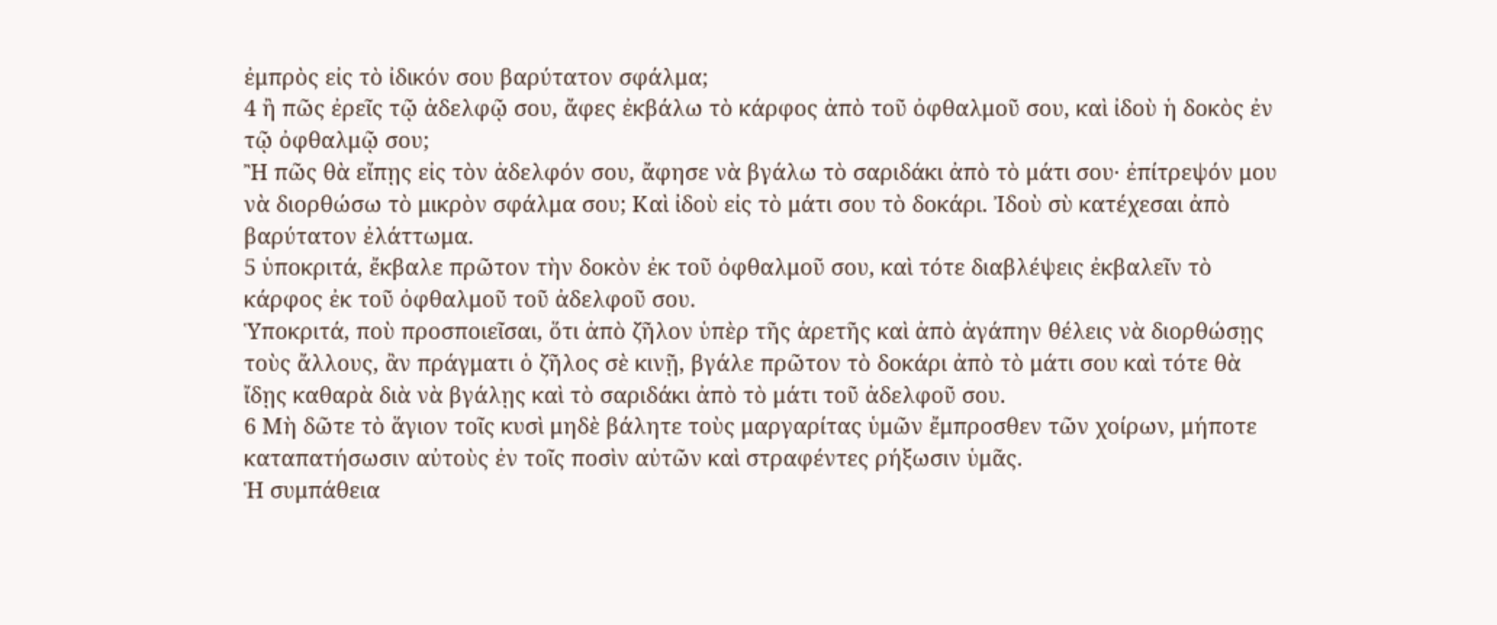ἐμπρὸς εἰς τὸ ἰδικόν σου βαρύτατον σφάλμα;
4 ἢ πῶς ἐρεῖς τῷ ἀδελφῷ σου, ἄφες ἐκβάλω τὸ κάρφος ἀπὸ τοῦ ὀφθαλμοῦ σου, καὶ ἰδοὺ ἡ δοκὸς ἐν τῷ ὀφθαλμῷ σου;
Ἢ πῶς θὰ εἴπῃς εἰς τὸν ἀδελφόν σου, ἄφησε νὰ βγάλω τὸ σαριδάκι ἀπὸ τὸ μάτι σου· ἐπίτρεψόν μου νὰ διορθώσω τὸ μικρὸν σφάλμα σου; Καὶ ἰδοὺ εἰς τὸ μάτι σου τὸ δοκάρι. Ἰδοὺ σὺ κατέχεσαι ἀπὸ βαρύτατον ἐλάττωμα.
5 ὑποκριτά, ἔκβαλε πρῶτον τὴν δοκὸν ἐκ τοῦ ὀφθαλμοῦ σου, καὶ τότε διαβλέψεις ἐκβαλεῖν τὸ κάρφος ἐκ τοῦ ὀφθαλμοῦ τοῦ ἀδελφοῦ σου.
Ὑποκριτά, ποὺ προσποιεῖσαι, ὅτι ἀπὸ ζῆλον ὑπὲρ τῆς ἀρετῆς καὶ ἀπὸ ἀγάπην θέλεις νὰ διορθώσῃς τοὺς ἄλλους, ἂν πράγματι ὁ ζῆλος σὲ κινῇ, βγάλε πρῶτον τὸ δοκάρι ἀπὸ τὸ μάτι σου καὶ τότε θὰ ἴδῃς καθαρὰ διὰ νὰ βγάλῃς καὶ τὸ σαριδάκι ἀπὸ τὸ μάτι τοῦ ἀδελφοῦ σου.
6 Μὴ δῶτε τὸ ἅγιον τοῖς κυσὶ μηδὲ βάλητε τοὺς μαργαρίτας ὑμῶν ἔμπροσθεν τῶν χοίρων, μήποτε καταπατήσωσιν αὐτοὺς ἐν τοῖς ποσὶν αὐτῶν καὶ στραφέντες ρήξωσιν ὑμᾶς.
Ἡ συμπάθεια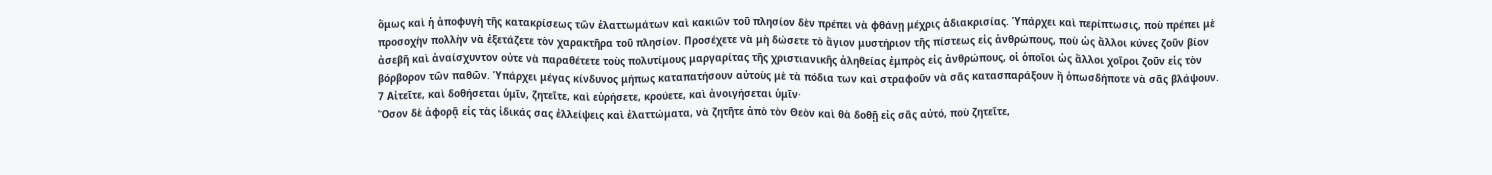ὅμως καὶ ἡ ἀποφυγὴ τῆς κατακρίσεως τῶν ἐλαττωμάτων καὶ κακιῶν τοῦ πλησίον δὲν πρέπει νὰ φθάνῃ μέχρις ἀδιακρισίας. Ὑπάρχει καὶ περίπτωσις, ποὺ πρέπει μὲ προσοχὴν πολλὴν νὰ ἐξετάζετε τὸν χαρακτῆρα τοῦ πλησίον. Προσέχετε νὰ μὴ δώσετε τὸ ἅγιον μυστήριον τῆς πίστεως εἰς ἀνθρώπους, ποὺ ὡς ἄλλοι κύνες ζοῦν βίον ἀσεβῆ καὶ ἀναίσχυντον οὐτε νὰ παραθέτετε τοὺς πολυτίμους μαργαρίτας τῆς χριστιανικῆς ἀληθείας ἐμπρὸς εἰς ἀνθρώπους, οἱ ὁποῖοι ὡς ἄλλοι χοῖροι ζοῦν εἱς τὸν βόρβορον τῶν παθῶν. Ὑπάρχει μέγας κίνδυνος μήπως καταπατήσουν αὐτοὺς μὲ τὰ πόδια των καὶ στραφοῦν νὰ σᾶς κατασπαράξουν ἢ ὁπωσδήποτε νὰ σᾶς βλάψουν.
7 Αἰτεῖτε, καὶ δοθήσεται ὑμῖν, ζητεῖτε, καὶ εὑρήσετε, κρούετε, καὶ ἀνοιγήσεται ὑμῖν·
Ὅσον δὲ ἀφορᾷ εἰς τὰς ἰδικάς σας ἐλλείψεις καὶ ἐλαττώματα, νὰ ζητῆτε ἀπὸ τὸν Θεὸν καὶ θὰ δοθῇ εἰς σᾶς αὐτό, ποὺ ζητεῖτε,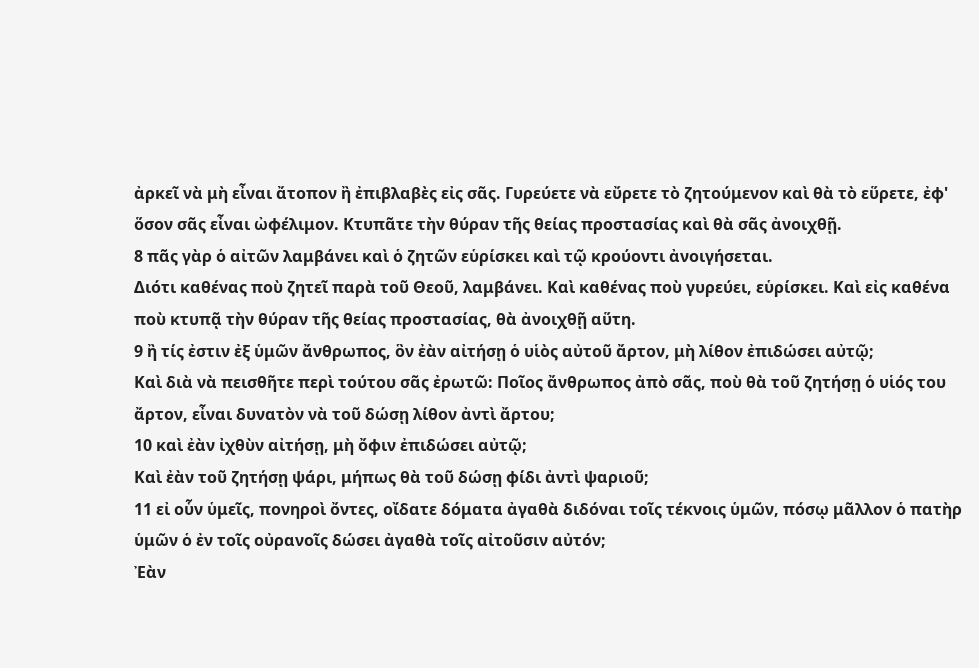ἀρκεῖ νὰ μὴ εἶναι ἄτοπον ἢ ἐπιβλαβὲς εἰς σᾶς. Γυρεύετε νὰ εὔρετε τὸ ζητούμενον καὶ θὰ τὸ εὕρετε, ἐφ' ὅσον σᾶς εἶναι ὠφέλιμον. Κτυπᾶτε τὴν θύραν τῆς θείας προστασίας καὶ θὰ σᾶς ἀνοιχθῇ.
8 πᾶς γὰρ ὁ αἰτῶν λαμβάνει καὶ ὁ ζητῶν εὑρίσκει καὶ τῷ κρούοντι ἀνοιγήσεται.
Διότι καθένας ποὺ ζητεῖ παρὰ τοῦ Θεοῦ, λαμβάνει. Καὶ καθένας ποὺ γυρεύει, εὑρίσκει. Καὶ εἰς καθένα ποὺ κτυπᾷ τὴν θύραν τῆς θείας προστασίας, θὰ ἀνοιχθῇ αὕτη.
9 ἢ τίς ἐστιν ἐξ ὑμῶν ἄνθρωπος, ὃν ἐὰν αἰτήσῃ ὁ υἱὸς αὐτοῦ ἄρτον, μὴ λίθον ἐπιδώσει αὐτῷ;
Καὶ διὰ νὰ πεισθῆτε περὶ τούτου σᾶς ἐρωτῶ: Ποῖος ἄνθρωπος ἀπὸ σᾶς, ποὺ θὰ τοῦ ζητήσῃ ὁ υἱός του ἄρτον, εἶναι δυνατὸν νὰ τοῦ δώσῃ λίθον ἀντὶ ἄρτου;
10 καὶ ἐὰν ἰχθὺν αἰτήσῃ, μὴ ὄφιν ἐπιδώσει αὐτῷ;
Καὶ ἐὰν τοῦ ζητήσῃ ψάρι, μήπως θὰ τοῦ δώσῃ φίδι ἀντὶ ψαριοῦ;
11 εἰ οὗν ὑμεῖς, πονηροὶ ὄντες, οἴδατε δόματα ἀγαθὰ διδόναι τοῖς τέκνοις ὑμῶν, πόσῳ μᾶλλον ὁ πατὴρ ὑμῶν ὁ ἐν τοῖς οὐρανοῖς δώσει ἀγαθὰ τοῖς αἰτοῦσιν αὐτόν;
Ἐὰν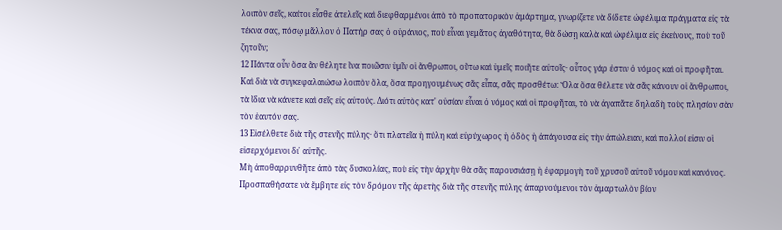λοιπὸν σεῖς, καίτοι εἶσθε ἀτελεῖς καὶ διεφθαρμένοι ἀπὸ τὸ προπατορικὸν ἁμάρτημα, γνωρίζετε νὰ δίδετε ὠφέλιμα πράγματα εἰς τὰ τέκνα σας, πόσῳ μᾶλλον ὁ Πατήρ σας ὁ οὐράνιος, ποὺ εἶναι γεμᾶτος ἀγαθότητα, θὰ δώσῃ καλὰ καὶ ὠφέλιμα εἰς ἐκείνους, ποὺ τοῦ ζητοῦν;
12 Πάντα οὖν ὅσα ἂν θέλητε ἵνα ποιῶσιν ὑμῖν οἱ ἄνθρωποι, οὕτω καὶ ὑμεῖς ποιῆτε αὐτοῖς· οὗτος γάρ ἐστιν ὁ νόμος καὶ οἱ προφῆται.
Καὶ διὰ νὰ συγκεφαλαιώσω λοιπὸν ὅλα, ὅσα προηγουμένως σᾶς εἶπα, σᾶς προσθέτω: Ὅλα ὅσα θέλετε νὰ σᾶς κάνουν οἱ ἄνθρωποι, τὰ ἴδια νὰ κάνετε καὶ σεῖς εἰς αὐτούς. Διότι αὐτὸς κατ' οὐσίαν εἶναι ὁ νόμος καὶ οἱ προφῆται, τὸ νὰ ἀγαπᾶτε δηλαδὴ τοὺς πλησίον σὰν τὸν ἑαυτόν σας.
13 Εἰσέλθετε διὰ τῆς στενῆς πύλης· ὅτι πλατεῖα ἡ πύλη καὶ εὐρύχωρος ἡ ὁδὸς ἡ ἀπάγουσα εἰς τὴν ἀπώλειαν, καὶ πολλοί εἰσιν οἱ εἰσερχόμενοι δι᾿ αὐτῆς.
Μὴ ἀποθαρρυνθῆτε ἀπὸ τὰς δυσκολίας, ποὺ εἰς τὴν ἀρχὴν θὰ σᾶς παρουσιάσῃ ἡ ἐφαρμογὴ τοῦ χρυσοῦ αὐτοῦ νόμου καὶ κανόνος. Προσπαθήσατε νὰ ἔμβητε εἰς τὸν δρόμον τῆς ἀρετὴς διὰ τῆς στενῆς πύλης ἀπαρνούμενοι τὸν ἁμαρτωλὸν βίον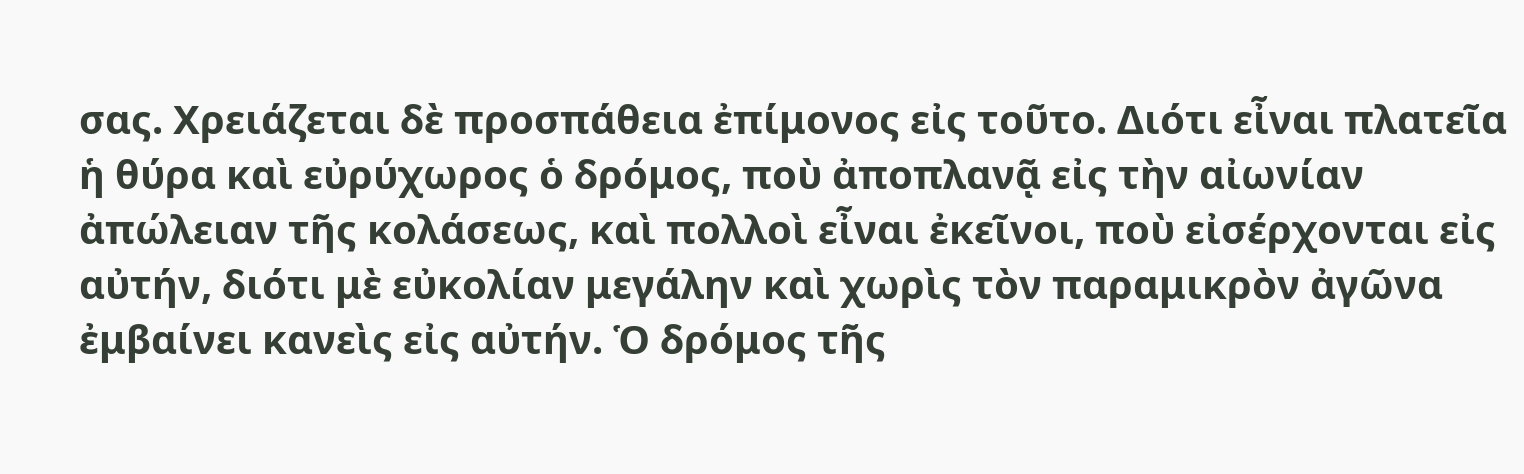σας. Χρειάζεται δὲ προσπάθεια ἐπίμονος εἰς τοῦτο. Διότι εἶναι πλατεῖα ἡ θύρα καὶ εὐρύχωρος ὁ δρόμος, ποὺ ἀποπλανᾷ εἰς τὴν αἰωνίαν ἀπώλειαν τῆς κολάσεως, καὶ πολλοὶ εἶναι ἐκεῖνοι, ποὺ εἰσέρχονται εἰς αὐτήν, διότι μὲ εὐκολίαν μεγάλην καὶ χωρὶς τὸν παραμικρὸν ἀγῶνα ἐμβαίνει κανεὶς εἰς αὐτήν. Ὁ δρόμος τῆς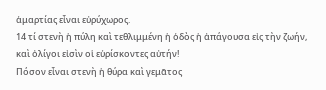ἁμαρτίας εἶναι εὐρύχωρος.
14 τί στενὴ ἡ πύλη καὶ τεθλιμμένη ἡ ὁδὸς ἡ ἀπάγουσα εἰς τὴν ζωήν, καὶ ὀλίγοι εἰσὶν οἱ εὑρίσκοντες αὐτήν!
Πόσον εἶναι στενὴ ἡ θύρα καὶ γεμᾶτος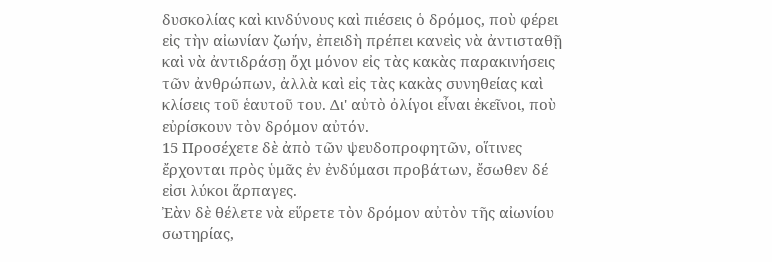δυσκολίας καὶ κινδύνους καὶ πιέσεις ὁ δρόμος, ποὺ φέρει εἰς τὴν αἰωνίαν ζωήν, ἐπειδὴ πρέπει κανεὶς νὰ ἀντισταθῇ καὶ νὰ ἀντιδράσῃ ὄχι μόνον εἰς τὰς κακὰς παρακινήσεις τῶν ἀνθρώπων, ἀλλὰ καὶ εἰς τὰς κακὰς συνηθείας καὶ κλίσεις τοῦ ἑαυτοῦ του. Δι' αὐτὸ ὀλίγοι εἶναι ἐκεῖνοι, ποὺ εὐρίσκουν τὸν δρόμον αὐτόν.
15 Προσέχετε δὲ ἀπὸ τῶν ψευδοπροφητῶν, οἵτινες ἔρχονται πρὸς ὑμᾶς ἐν ἐνδύμασι προβάτων, ἔσωθεν δέ εἰσι λύκοι ἅρπαγες.
Ἐὰν δὲ θέλετε νὰ εὕρετε τὸν δρόμον αὐτὸν τῆς αἰωνίου σωτηρίας,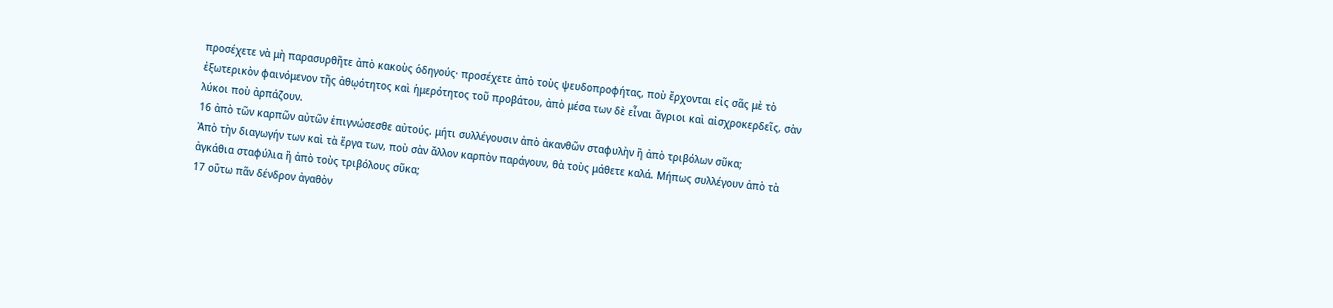προσέχετε νὰ μὴ παρασυρθῆτε ἀπὸ κακοὺς ὁδηγούς· προσέχετε ἀπὸ τοὺς ψευδοπροφήτας, ποὺ ἔρχονται εἰς σᾶς μὲ τὸ ἐξωτερικὸν φαινόμενον τῆς ἀθῳότητος καὶ ἡμερότητος τοῦ προβάτου, ἀπὸ μέσα των δὲ εἶναι ἄγριοι καὶ αἰσχροκερδεῖς, σὰν λύκοι ποὺ ἀρπάζουν.
16 ἀπὸ τῶν καρπῶν αὐτῶν ἐπιγνώσεσθε αὐτούς. μήτι συλλέγουσιν ἀπὸ ἀκανθῶν σταφυλὴν ἢ ἀπὸ τριβόλων σῦκα;
Ἀπὸ τὴν διαγωγήν των καὶ τὰ ἔργα των, ποὺ σὰν ἄλλον καρπὸν παράγουν, θὰ τοὺς μάθετε καλά. Μήπως συλλέγουν ἀπὸ τὰ ἀγκάθια σταφύλια ἢ ἀπὸ τοὺς τριβόλους σῦκα;
17 οὕτω πᾶν δένδρον ἀγαθὸν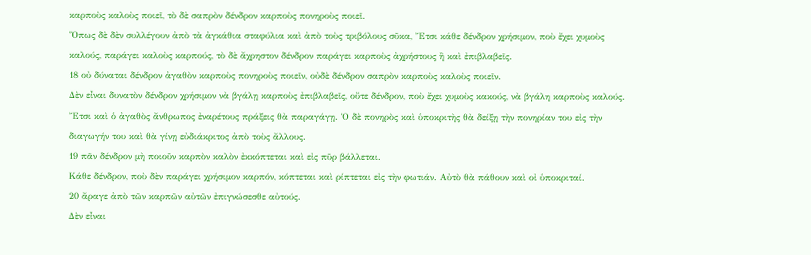καρποὺς καλοὺς ποιεῖ, τὸ δὲ σαπρὸν δένδρον καρποὺς πονηροὺς ποιεῖ.
Ὅπως δὲ δὲν συλλέγουν ἀπὸ τὰ ἀγκάθια σταφύλια καὶ ἀπὸ τοὺς τριβόλους σῦκα, Ἔτσι κάθε δένδρον χρήσιμον, ποὺ ἔχει χυμοὺς καλούς, παράγει καλοὺς καρπούς, τὸ δὲ ἄχρηστον δένδρον παράγει καρποὺς ἀχρήστους ἢ καὶ ἐπιβλαβεῖς.
18 οὐ δύναται δένδρον ἀγαθὸν καρποὺς πονηροὺς ποιεῖν, οὐδὲ δένδρον σαπρὸν καρποὺς καλοὺς ποιεῖν.
Δὲν εἶναι δυνατὸν δένδρον χρήσιμον νὰ βγάλῃ καρποὺς ἐπιβλαβεῖς, οὔτε δένδρον, ποὺ ἔχει χυμοὺς κακούς, νὰ βγάλη καρποὺς καλούς. Ἔτσι καὶ ὁ ἀγαθὸς ἄνθρωπος ἐναρέτους πράξεις θὰ παραγάγῃ. Ὁ δὲ πονηρὸς καὶ ὑποκριτὴς θὰ δείξῃ τὴν πονηρίαν του εἰς τὴν διαγωγήν του καὶ θὰ γίνῃ εὐδιάκριτος ἀπὸ τοὺς ἄλλους.
19 πᾶν δένδρον μὴ ποιοῦν καρπὸν καλὸν ἐκκόπτεται καὶ εἰς πῦρ βάλλεται.
Κάθε δένδρον, ποὺ δὲν παράγει χρήσιμον καρπόν, κόπτεται καὶ ρίπτεται εἰς τὴν φωτιάν. Αὐτὸ θὰ πάθουν καὶ οἰ ὑποκριταί.
20 ἄραγε ἀπὸ τῶν καρπῶν αὐτῶν ἐπιγνώσεσθε αὐτούς.
Δὲν εἶναι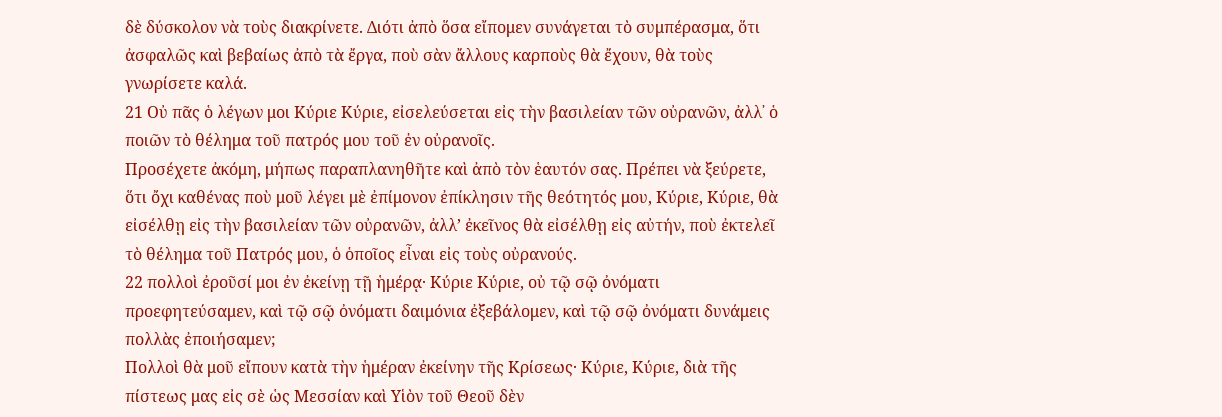δὲ δύσκολον νὰ τοὺς διακρίνετε. Διότι ἀπὸ ὅσα εἴπομεν συνάγεται τὸ συμπέρασμα, ὅτι ἀσφαλῶς καὶ βεβαίως ἀπὸ τὰ ἔργα, ποὺ σὰν ἄλλους καρποὺς θὰ ἔχουν, θὰ τοὺς γνωρίσετε καλά.
21 Οὐ πᾶς ὁ λέγων μοι Κύριε Κύριε, εἰσελεύσεται εἰς τὴν βασιλείαν τῶν οὐρανῶν, ἀλλ᾿ ὁ ποιῶν τὸ θέλημα τοῦ πατρός μου τοῦ ἐν οὐρανοῖς.
Προσέχετε ἀκόμη, μήπως παραπλανηθῆτε καὶ ἀπὸ τὸν ἑαυτόν σας. Πρέπει νὰ ξεύρετε, ὅτι ὄχι καθένας ποὺ μοῦ λέγει μὲ ἐπίμονον ἐπίκλησιν τῆς θεότητός μου, Κύριε, Κύριε, θὰ εἰσέλθῃ εἰς τὴν βασιλείαν τῶν οὐρανῶν, ἀλλ’ ἐκεῖνος θὰ εἰσέλθῃ εἰς αὐτήν, ποὺ ἐκτελεῖ τὸ θέλημα τοῦ Πατρός μου, ὁ ὁποῖος εἶναι εἰς τοὺς οὐρανούς.
22 πολλοὶ ἐροῦσί μοι ἐν ἐκείνῃ τῇ ἡμέρᾳ· Κύριε Κύριε, οὐ τῷ σῷ ὀνόματι προεφητεύσαμεν, καὶ τῷ σῷ ὀνόματι δαιμόνια ἐξεβάλομεν, καὶ τῷ σῷ ὀνόματι δυνάμεις πολλὰς ἐποιήσαμεν;
Πολλοὶ θὰ μοῦ εἴπουν κατὰ τὴν ἡμέραν ἐκείνην τῆς Κρίσεως· Κύριε, Κύριε, διὰ τῆς πίστεως μας εἰς σὲ ὡς Μεσσίαν καὶ Υἱὸν τοῦ Θεοῦ δὲν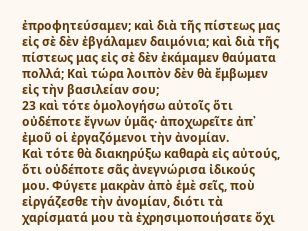ἐπροφητεύσαμεν; καὶ διὰ τῆς πίστεως μας εἰς σὲ δὲν ἐβγάλαμεν δαιμόνια; καὶ διὰ τῆς πίστεως μας εἰς σὲ δὲν ἐκάμαμεν θαύματα πολλά; Καὶ τώρα λοιπὸν δὲν θὰ ἔμβωμεν εἰς τὴν βασιλείαν σου;
23 καὶ τότε ὁμολογήσω αὐτοῖς ὅτι οὐδέποτε ἔγνων ὑμᾶς· ἀποχωρεῖτε ἀπ᾿ ἐμοῦ οἱ ἐργαζόμενοι τὴν ἀνομίαν.
Καὶ τότε θὰ διακηρύξω καθαρὰ εἰς αὐτούς, ὅτι οὐδέποτε σᾶς ἀνεγνώρισα ἰδικούς μου. Φύγετε μακρὰν ἀπὸ ἑμὲ σεῖς, ποὺ εἰργάζεσθε τὴν ἀνομίαν, διότι τὰ χαρίσματά μου τὰ ἐχρησιμοποιήσατε ὄχι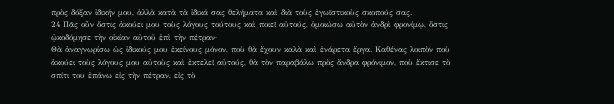πρὸς δόξαν ἰδικήν μου, ἀλλὰ κατὰ τὰ ἰδικά σας θελήματα καὶ διὰ τοὺς ἐγωϊστικοὺς σκοπούς σας.
24 Πᾶς οὖν ὅστις ἀκούει μου τοὺς λόγους τούτους καὶ ποιεῖ αὐτούς, ὁμοιώσω αὐτὸν ἀνδρὶ φρονίμῳ, ὅστις ᾠκοδόμησε τὴν οἰκίαν αὐτοῦ ἐπὶ τὴν πέτραν·
Θὰ ἀναγνωρίσω ὡς ἰδικούς μου ἐκείνους μόνον, ποὺ θὰ ἔχουν καλὰ καὶ ἐνάρετα ἔργα. Καθένας λοιπὸν ποὺ ἀκούει τοὺς λόγους μου αὐτοὺς καὶ ἐκτελεῖ αὐτούς, θὰ τὸν παραβάλω πρὸς ἄνδρα φρόνιμον, ποὺ ἔκτισε τὸ σπίτι του ἐπάνω εἰς τὴν πέτραν, εἰς τὸ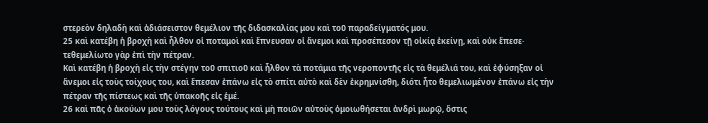στερεὸν δηλαδὴ καὶ ἀδιάσειστον θεμέλιον τῆς διδασκαλίας μου καὶ τοῦ παραδείγματός μου.
25 καὶ κατέβη ἡ βροχὴ καὶ ἦλθον οἱ ποταμοὶ καὶ ἔπνευσαν οἱ ἄνεμοι καὶ προσέπεσον τῇ οἰκίᾳ ἐκείνῃ, καὶ οὐκ ἔπεσε· τεθεμελίωτο γὰρ ἐπὶ τὴν πέτραν.
Καὶ κατέβη ἡ βροχὴ εἰς τὴν στέγην τοῦ σπιτιοῦ καὶ ἦλθον τὰ ποτάμια τῆς νεροποντῆς εἰς τὰ θεμέλιά του, καὶ ἐφύσηξαν οἱ ἄνεμοι εἰς τοὺς τοίχους του, καὶ ἔπεσαν ἐπάνω εἰς τὸ σπίτι αὐτὸ καὶ δὲν ἐκρημνίσθη, διότι ἦτο θεμελιωμένον ἐπάνω εἰς τὴν πέτραν τῆς πίστεως καὶ τῆς ὑπακοῆς εἰς ἑμέ.
26 καὶ πᾶς ὁ ἀκούων μου τοὺς λόγους τούτους καὶ μὴ ποιῶν αὐτοὺς ὁμοιωθήσεται ἀνδρὶ μωρῷ, ὅστις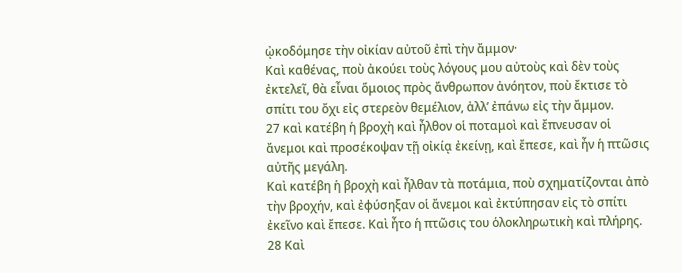ᾠκοδόμησε τὴν οἰκίαν αὐτοῦ ἐπὶ τὴν ἄμμον·
Καὶ καθένας, ποὺ ἀκούει τοὺς λόγους μου αὐτοὺς καὶ δὲν τοὺς ἐκτελεῖ, θὰ εἶναι ὅμοιος πρὸς ἄνθρωπον ἀνόητον, ποὺ ἔκτισε τὸ σπίτι του ὄχι εἰς στερεὸν θεμέλιον, ἀλλ’ ἐπάνω εἰς τὴν ἄμμον.
27 καὶ κατέβη ἡ βροχὴ καὶ ἦλθον οἱ ποταμοὶ καὶ ἔπνευσαν οἱ ἄνεμοι καὶ προσέκοψαν τῇ οἰκίᾳ ἐκείνῃ, καὶ ἔπεσε, καὶ ἦν ἡ πτῶσις αὐτῆς μεγάλη.
Καὶ κατέβη ἡ βροχὴ καὶ ἦλθαν τὰ ποτάμια, ποὺ σχηματίζονται ἀπὸ τὴν βροχήν, καὶ ἐφύσηξαν οἱ ἄνεμοι καὶ ἐκτύπησαν εἰς τὸ σπίτι ἐκεῖνο καὶ ἔπεσε. Καὶ ἦτο ἡ πτῶσις του ὁλοκληρωτικὴ καὶ πλήρης.
28 Καὶ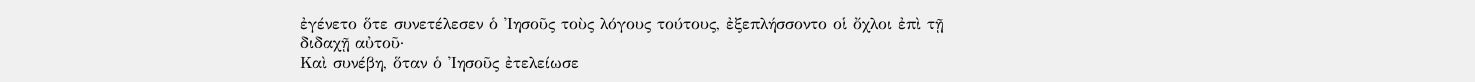ἐγένετο ὅτε συνετέλεσεν ὁ Ἰησοῦς τοὺς λόγους τούτους, ἐξεπλήσσοντο οἱ ὄχλοι ἐπὶ τῇ διδαχῇ αὐτοῦ·
Καὶ συνέβη, ὅταν ὁ Ἰησοῦς ἐτελείωσε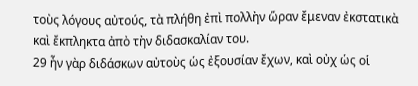τοὺς λόγους αὐτούς, τὰ πλήθη ἐπὶ πολλὴν ὥραν ἔμεναν ἐκστατικὰ καὶ ἔκπληκτα ἀπὸ τὴν διδασκαλίαν του.
29 ἦν γὰρ διδάσκων αὐτοὺς ὡς ἐξουσίαν ἔχων, καὶ οὐχ ὡς οἱ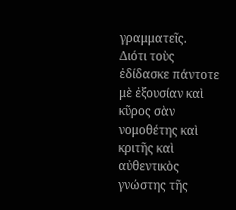γραμματεῖς.
Διότι τοὺς ἐδίδασκε πάντοτε μὲ ἐξουσίαν καὶ κῦρος σὰν νομοθέτης καὶ κριτῆς καὶ αὐθεντικὸς γνώστης τῆς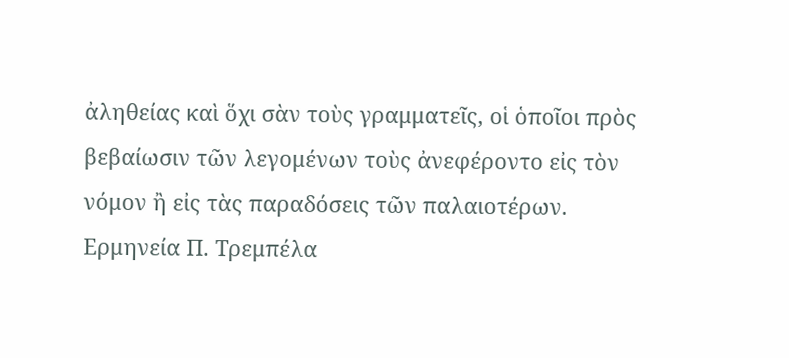ἀληθείας καὶ ὅχι σὰν τοὺς γραμματεῖς, οἱ ὁποῖοι πρὸς βεβαίωσιν τῶν λεγομένων τοὺς ἀνεφέροντο εἰς τὸν νόμον ἢ εἰς τὰς παραδόσεις τῶν παλαιοτέρων.
Ερμηνεία Π. Τρεμπέλα